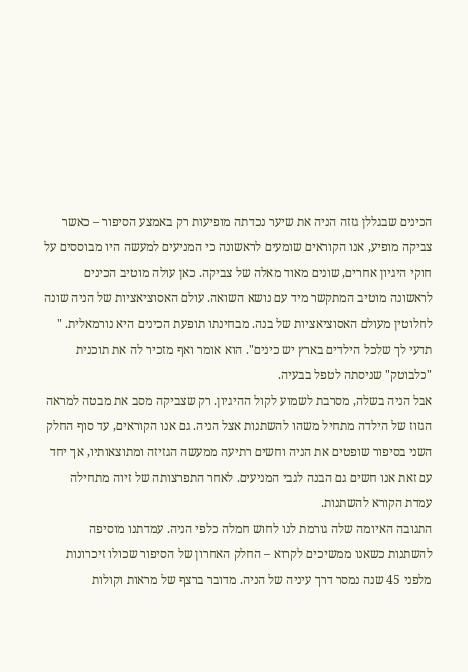הכינים שבגללן גזזה הניה את שיער נכדתה מופיעות רק באמצע הסיפור – כאשר צביקה מופיע, אנו הקוראים שומעים לראשונה כי המניעים למעשה היו מבוססים על חוקי היגיון אחרים, שונים מאוד מאלה של צביקה. כאן עולה מוטיב הכינים לראשונה מוטיב המתקשר מיד עם נושא השואה. עולם האסוציאציות של הניה שונה לחלוטין מעולם האסוציאציות של בנה. מבחינתו תופעת הכינים היא נורמאלית. " תדעי לך שלכל הילדים בארץ יש כינים". הוא אומר ואף מזכיר לה את תוכנית "כלבוטק" שניסתה לטפל בבעיה.
אבל הניה בשלה, מסרבת לשמוע לקול ההיגיון. רק שצביקה מסב את מבטה למראה הגזוז של הילדה מתחיל משהו להשתנות אצל הניה. גם אנו הקוראים, עד סוף החלק השני בסיפור שופטים את הניה וחשים רתיעה ממעשה הגזיזה ומתוצאותיו, אך יחד עם זאת אנו חשים גם הבנה לגבי המניעים. לאחר התפרצותה של זיוה מתחילה עמדת הקורא להשתנות.
התגובה האיומה שלה גורמת לנו לחוש חמלה כלפי הניה. עמדתנו מוסיפה להשתנות כשאנו ממשיכים לקרוא – החלק האחרון של הסיפור שכולו זיכרונות מלפני 45 שנה נמסר דרך עיניה של הניה. מדובר ברצף של מראות וקולות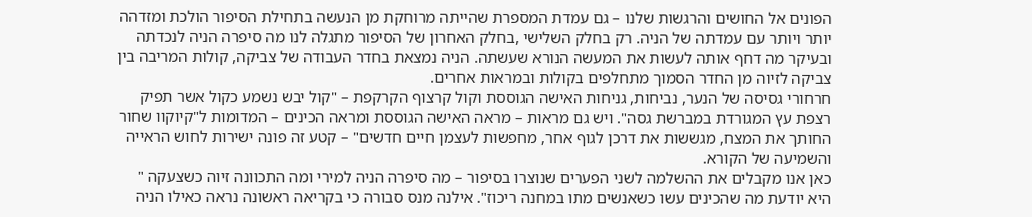הפונים אל החושים והרגשות שלנו – גם עמדת המספרת שהייתה מרוחקת מן הנעשה בתחילת הסיפור הולכת ומזדהה יותר ויותר עם עמדתה של הניה. רק בחלק השלישי ,בחלק האחרון של הסיפור מתגלה לנו מה סיפרה הניה לנכדתה ובעיקר מה דחף אותה לעשות את המעשה הנורא שעשתה. הניה נמצאת בחדר העבודה של צביקה, קולות המריבה בין צביקה לזיוה מן החדר הסמוך מתחלפים בקולות ובמראות אחרים.
חרחורי גסיסה של הנער, נביחות, גניחות האישה הגוססת וקול קרצוף הקרקפת – "קול יבש נשמע כקול אשר תפיק רצפת עץ המגורדת במברשת גסה". ויש גם מראות – מראה האישה הגוססת ומראה הכינים – המדומות ל"קיוקוו שחור החותך את המצח, מגששות את דרכן לגוף אחר, מחפשות לעצמן חיים חדשים" – קטע זה פונה ישירות לחוש הראייה והשמיעה של הקורא.
כאן אנו מקבלים את ההשלמה לשני הפערים שנוצרו בסיפור – מה סיפרה הניה למירי ומה התכוונה זיוה כשצעקה " היא יודעת מה שהכינים עשו כשאנשים מתו במחנה ריכוז". אילנה מנס סבורה כי בקריאה ראשונה נראה כאילו הניה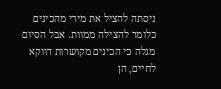ניסתה להציל את מירי מהכינים כלומר להצילה ממוות. אבל הסיום מגלה כי הכינים מקושרות דווקא לחיים, הן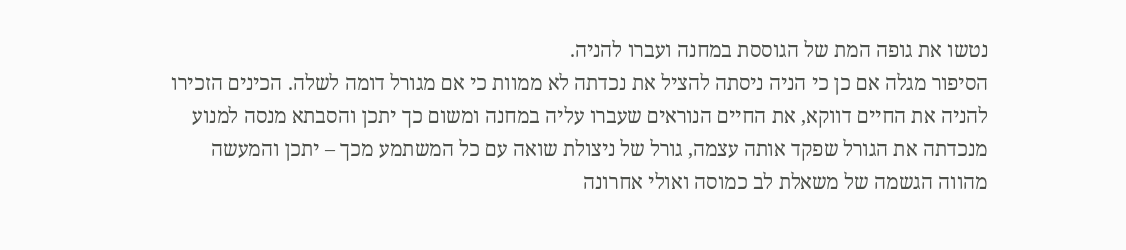נטשו את גופה המת של הגוססת במחנה ועברו להניה.
הסיפור מגלה אם כן כי הניה ניסתה להציל את נכדתה לא ממוות כי אם מגורל דומה לשלה. הכינים הזכירו להניה את החיים דווקא, את החיים הנוראים שעברו עליה במחנה ומשום כך יתכן והסבתא מנסה למנוע מנכדתה את הגורל שפקד אותה עצמה, גורל של ניצולת שואה עם כל המשתמע מכך – יתכן והמעשה מהווה הגשמה של משאלת לב כמוסה ואולי אחרונה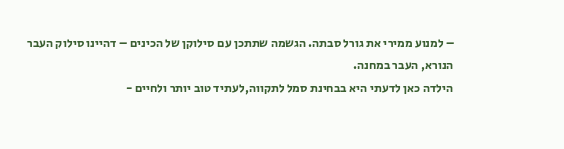– למנוע ממירי את גורל סבתה. הגשמה שתתכן עם סילוקן של הכינים – דהיינו סילוק העבר הנורא, העבר במחנה.
הילדה כאן לדעתי היא בבחינת סמל לתקווה,לעתיד טוב יותר ולחיים -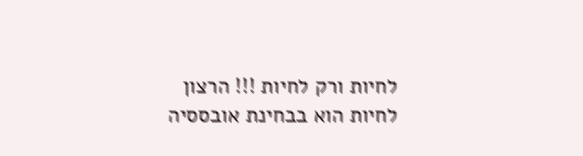לחיות ורק לחיות !!! הרצון לחיות הוא בבחינת אובססיה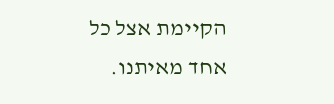הקיימת אצל כל אחד מאיתנו.